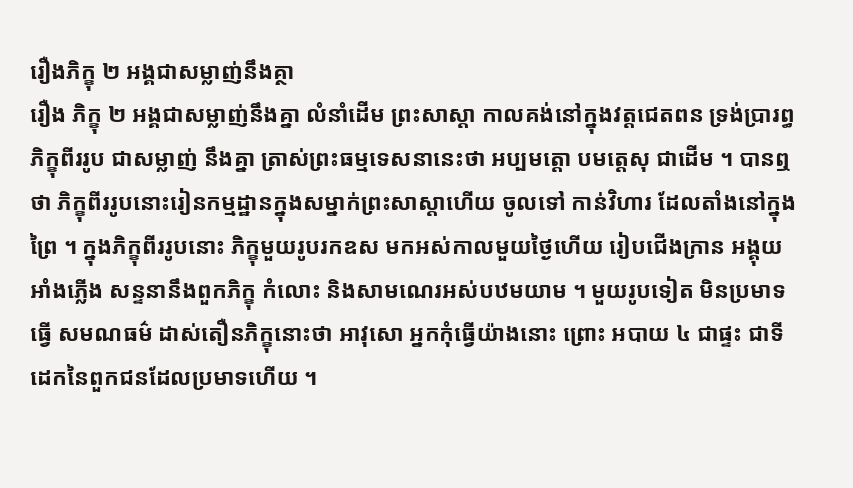រឿងភិក្ខុ ២ អង្គជាសម្លាញ់នឹងគ្ថា
រឿង ភិក្ខុ ២ អង្គជាសម្លាញ់នឹងគ្នា លំនាំដើម ព្រះសាស្តា កាលគង់នៅក្នុងវត្តជេតពន ទ្រង់ប្រារព្ធភិក្ខុពីររូប ជាសម្លាញ់ នឹងគ្នា ត្រាស់ព្រះធម្មទេសនានេះថា អប្បមត្តោ បមត្តេសុ ជាដើម ។ បានឮថា ភិក្ខុពីររូបនោះរៀនកម្មដ្ឋានក្នុងសម្នាក់ព្រះសាស្តាហើយ ចូលទៅ កាន់វិហារ ដែលតាំងនៅក្នុងព្រៃ ។ ក្នុងភិក្ខុពីររូបនោះ ភិក្ខុមួយរូបរកឧស មកអស់កាលមួយថ្ងៃហើយ រៀបជើងក្រាន អង្គុយអាំងភ្លើង សន្ទនានឹងពួកភិក្ខុ កំលោះ និងសាមណេរអស់បឋមយាម ។ មួយរូបទៀត មិនប្រមាទ ធ្វើ សមណធម៌ ដាស់តឿនភិក្ខុនោះថា អាវុសោ អ្នកកុំធ្វើយ៉ាងនោះ ព្រោះ អបាយ ៤ ជាផ្ទះ ជាទីដេកនៃពួកជនដែលប្រមាទហើយ ។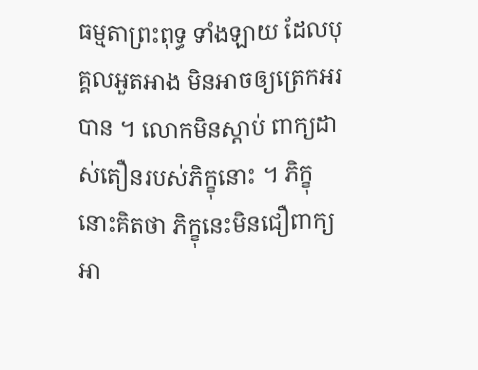ធម្មតាព្រះពុទ្ធ ទាំងឡាយ ដែលបុគ្គលអួតអាង មិនអាចឲ្យត្រេកអរបាន ។ លោកមិនស្តាប់ ពាក្យដាស់តឿនរបស់ភិក្ខុនោះ ។ ភិក្ខុនោះគិតថា ភិក្ខុនេះមិនជឿពាក្យអា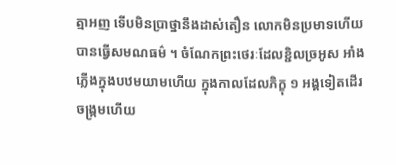ត្មាអញ ទើបមិនប្រាថ្នានឹងដាស់តឿន លោកមិនប្រមាទហើយ បានធ្វើសមណធម៌ ។ ចំណែកព្រះថេរៈដែលខ្ជិលច្រអូស អាំងភ្លើងក្នុងបឋមយាមហើយ ក្នុងកាលដែលភិក្ខុ ១ អង្គទៀតដើរចង្រ្កមហើយ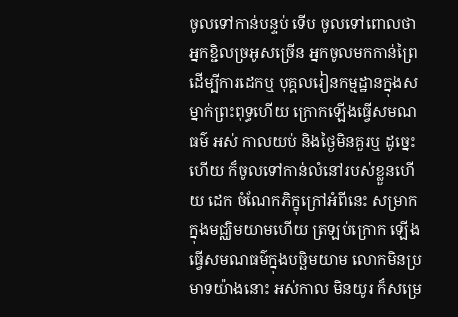ចូលទៅកាន់បន្ទប់ ទើប ចូលទៅពោលថា អ្នកខ្ជិលច្រអូសច្រើន អ្នកចូលមកកាន់ព្រៃដើម្បីការដេកឬ បុគ្គលរៀនកម្មដ្ឋានក្នុងសម្នាក់ព្រះពុទ្ធហើយ ក្រោកឡើងធ្វើសមណធម៌ អស់ កាលយប់ និងថ្ងៃមិនគួរឬ ដូច្នេះហើយ ក៏ចូលទៅកាន់លំនៅរបស់ខ្លួនហើយ ដេក ចំណែកភិក្ខុក្រៅអំពីនេះ សម្រាកក្នុងមជ្ឈិមយាមហើយ ត្រឡប់ក្រោក ឡើង ធ្វើសមណធម៌ក្នុងបច្ឆិមយាម លោកមិនប្រមាទយ៉ាងនោះ អស់កាល មិនយូរ ក៏សម្រេ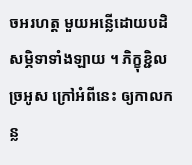ចអរហត្ត មួយអន្លើដោយបដិសម្ភិទាទាំងឡាយ ។ ភិក្ខុខ្ជិលច្រអូស ក្រៅអំពីនេះ ឲ្យកាលកន្ល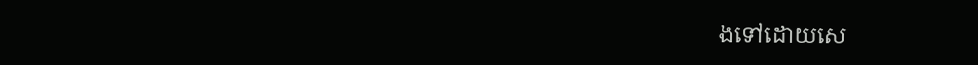ងទៅដោយសេ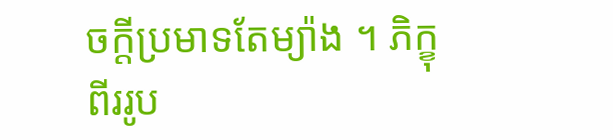ចក្តីប្រមាទតែម្យ៉ាង ។ ភិក្ខុ ពីររូប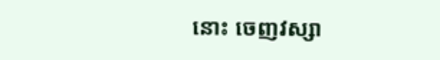នោះ ចេញវស្សា